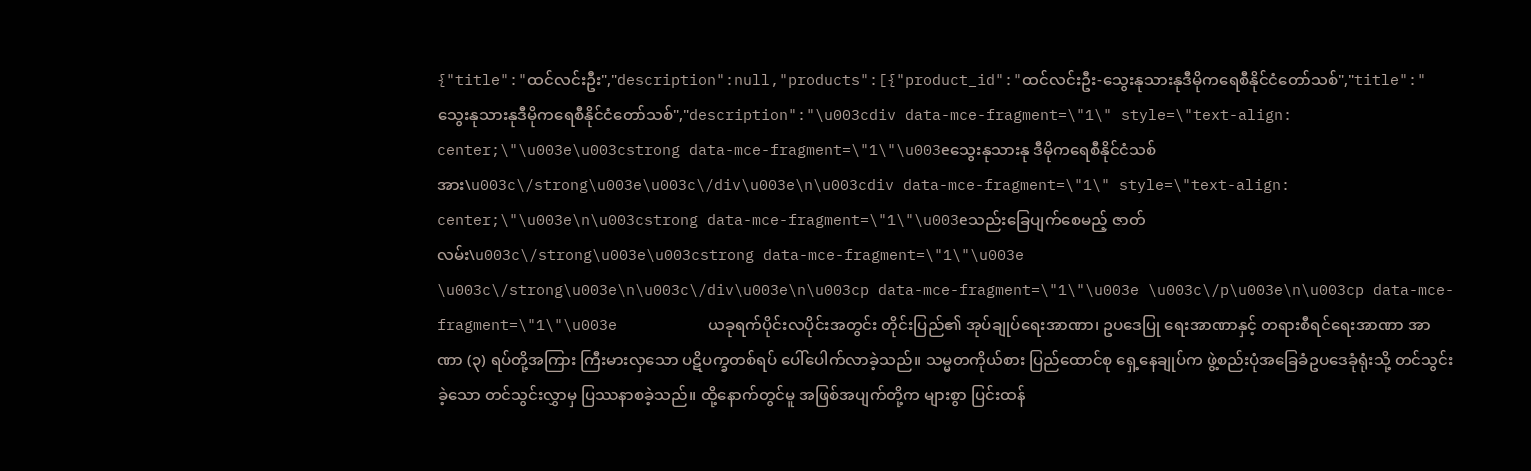{"title":"ထင်လင်းဦး","description":null,"products":[{"product_id":"ထင်လင်းဦး-သွေးနုသားနုဒီမိုကရေစီနိုင်ငံတော်သစ်","title":"သွေးနုသားနုဒီမိုကရေစီနိုင်ငံတော်သစ်","description":"\u003cdiv data-mce-fragment=\"1\" style=\"text-align: center;\"\u003e\u003cstrong data-mce-fragment=\"1\"\u003eသွေးနုသားနု ဒီမိုကရေစီနိုင်ငံသစ်အား\u003c\/strong\u003e\u003c\/div\u003e\n\u003cdiv data-mce-fragment=\"1\" style=\"text-align: center;\"\u003e\n\u003cstrong data-mce-fragment=\"1\"\u003eသည်းခြေပျက်စေမည့် ဇာတ်လမ်း\u003c\/strong\u003e\u003cstrong data-mce-fragment=\"1\"\u003e \u003c\/strong\u003e\n\u003c\/div\u003e\n\u003cp data-mce-fragment=\"1\"\u003e \u003c\/p\u003e\n\u003cp data-mce-fragment=\"1\"\u003e          ယခုရက်ပိုင်းလပိုင်းအတွင်း တိုင်းပြည်၏ အုပ်ချုပ်ရေးအာဏာ၊ ဥပဒေပြု ရေးအာဏာနှင့် တရားစီရင်ရေးအာဏာ အာဏာ (၃) ရပ်တို့အကြား ကြီးမားလှသော ပဋိပက္ခတစ်ရပ် ပေါ်ပေါက်လာခဲ့သည်။ သမ္မတကိုယ်စား ပြည်ထောင်စု ရှေ့နေချုပ်က ဖွဲ့စည်းပုံအခြေခံဥပဒေခုံရုံးသို့ တင်သွင်းခဲ့သော တင်သွင်းလွှာမှ ပြဿနာစခဲ့သည်။ ထို့နောက်တွင်မူ အဖြစ်အပျက်တို့က များစွာ ပြင်းထန်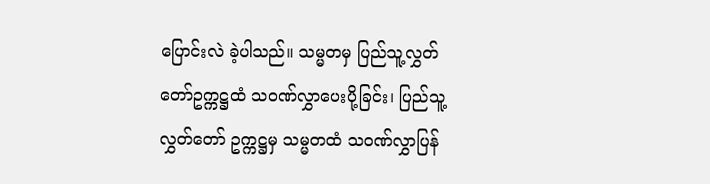ပြောင်းလဲ ခဲ့ပါသည်။ သမ္မတမှ ပြည်သူ့လွှတ်တော်ဥက္ကဋ္ဌထံ သဝဏ်လွှာပေးပို့ခြင်း၊ ပြည်သူ့ လွှတ်တော် ဥက္ကဋ္ဌမှ သမ္မတထံ သဝဏ်လွှာပြန်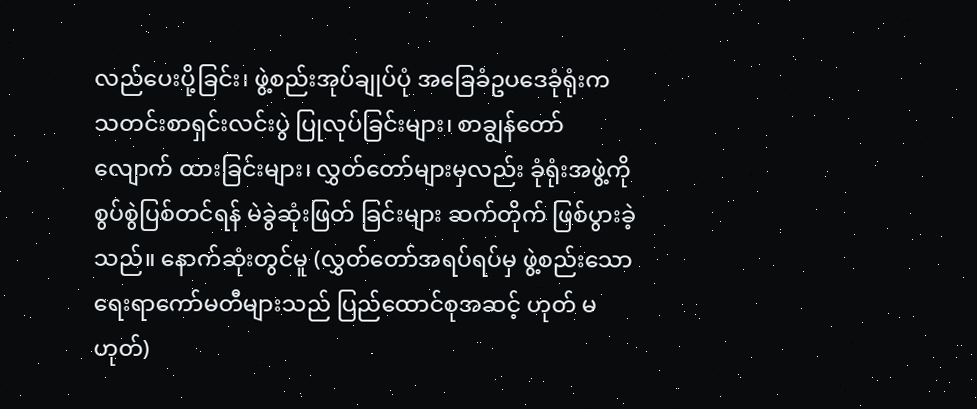လည်ပေးပို့ခြင်း၊ ဖွဲ့စည်းအုပ်ချုပ်ပုံ အခြေခံဥပဒေခုံရုံးက သတင်းစာရှင်းလင်းပွဲ ပြုလုပ်ခြင်းများ၊ စာချွန်တော် လျောက် ထားခြင်းများ၊ လွှတ်တော်များမှလည်း ခုံရုံးအဖွဲ့ကို စွပ်စွဲပြစ်တင်ရန် မဲခွဲဆုံးဖြတ် ခြင်းများ ဆက်တိုက် ဖြစ်ပွားခဲ့သည်။ နောက်ဆုံးတွင်မူ (လွှတ်တော်အရပ်ရပ်မှ ဖွဲ့စည်းသော ရေးရာကော်မတီများသည် ပြည်ထောင်စုအဆင့် ဟုတ် မဟုတ်)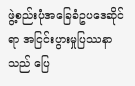ဖွဲ့စည်းပုံအခြေခံဥပဒေဆိုင်ရာ အငြင်းပွားမှုပြဿနာသည် ပြေ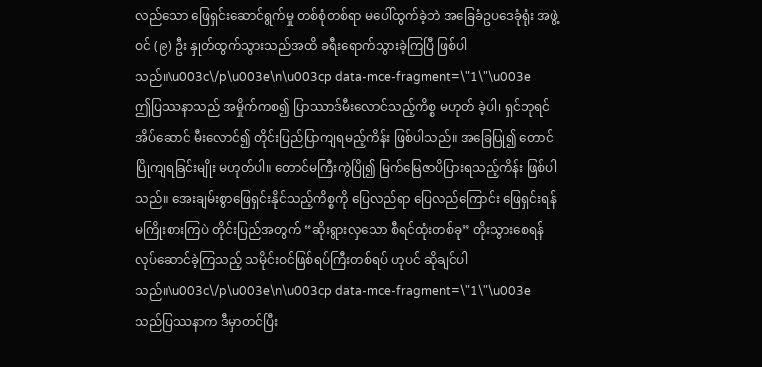လည်သော ဖြေရှင်းဆောင်ရွက်မှု တစ်စုံတစ်ရာ မပေါ်ထွက်ခဲ့ဘဲ အခြေခံဥပဒေခုံရုံး အဖွဲ့ဝင် (၉) ဦး နှုတ်ထွက်သွားသည်အထိ ခရီးရောက်သွားခဲ့ကြပြီ ဖြစ်ပါသည်။\u003c\/p\u003e\n\u003cp data-mce-fragment=\"1\"\u003e          ဤပြဿနာသည် အမှိုက်ကစ၍ ပြာဿာဒ်မီးလောင်သည့်ကိစ္စ မဟုတ် ခဲ့ပါ၊ ရှင်ဘုရင်အိပ်ဆောင် မီးလောင်၍ တိုင်းပြည်ပြာကျရမည့်ကိန်း ဖြစ်ပါသည်။ အခြေပြု၍ တောင်ပြိုကျရခြင်းမျိုး မဟုတ်ပါ။ တောင်မကြီးကွဲပြို၍ မြက်မြေဇာပိပြားရသည့်ကိန်း ဖြစ်ပါသည်။ အေးချမ်းစွာဖြေရှင်းနိုင်သည့်ကိစ္စကို ပြေလည်ရာ ပြေလည်ကြောင်း ဖြေရှင်းရန် မကြိုးစားကြပဲ တိုင်းပြည်အတွက် “ဆိုးရွားလှသော စီရင်ထုံးတစ်ခု” တိုးသွားစေရန် လုပ်ဆောင်ခဲ့ကြသည့် သမိုင်းဝင်ဖြစ်ရပ်ကြီးတစ်ရပ် ဟုပင် ဆိုချင်ပါသည်။\u003c\/p\u003e\n\u003cp data-mce-fragment=\"1\"\u003e          သည်ပြဿနာက ဒီမှာတင်ပြီး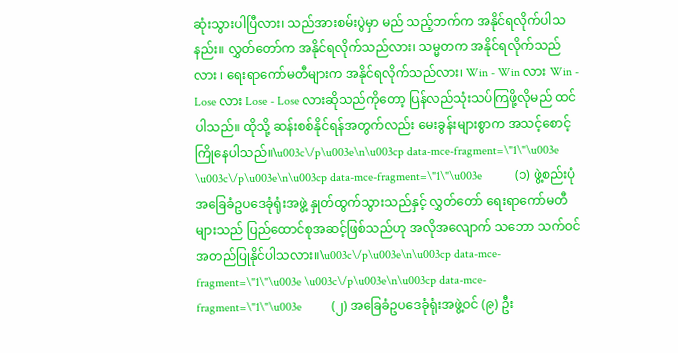ဆုံးသွားပါပြီလား၊ သည်အားစမ်းပွဲမှာ မည် သည့်ဘက်က အနိုင်ရလိုက်ပါသနည်း။ လွှတ်တော်က အနိုင်ရလိုက်သည်လား၊ သမ္မတက အနိုင်ရလိုက်သည်လား ၊ ရေးရာကော်မတီများက အနိုင်ရလိုက်သည်လား၊ Win - Win လား Win - Lose လား Lose - Lose လားဆိုသည်ကိုတော့ ပြန်လည်သုံးသပ်ကြဖို့လိုမည် ထင်ပါသည်။ ထိုသို့ ဆန်းစစ်နိုင်ရန်အတွက်လည်း မေးခွန်းများစွာက အသင့်စောင့်ကြိုနေပါသည်။\u003c\/p\u003e\n\u003cp data-mce-fragment=\"1\"\u003e          \u003c\/p\u003e\n\u003cp data-mce-fragment=\"1\"\u003e           (၁) ဖွဲ့စည်းပုံအခြေခံဥပဒေခုံရုံးအဖွဲ့ နှုတ်ထွက်သွားသည်နှင့် လွှတ်တော် ရေးရာကော်မတီများသည် ပြည်ထောင်စုအဆင့်ဖြစ်သည်ဟု အလိုအလျောက် သဘော သက်ဝင် အတည်ပြုနိုင်ပါသလား။\u003c\/p\u003e\n\u003cp data-mce-fragment=\"1\"\u003e \u003c\/p\u003e\n\u003cp data-mce-fragment=\"1\"\u003e          (၂) အခြေခံဥပဒေခုံရုံးအဖွဲ့ဝင် (၉) ဦး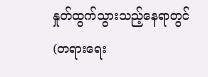နှုတ်ထွက်သွားသည့်နေရာတွင် (တရားရေး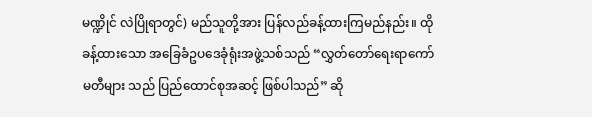မဏ္ဍိုင် လဲပြိုရာတွင်) မည်သူတို့အား ပြန်လည်ခန့်ထားကြမည်နည်း။ ထိုခန့်ထားသော အခြေခံဥပဒေခုံရုံးအဖွဲ့သစ်သည် “လွှတ်တော်ရေးရာကော်မတီများ သည် ပြည်ထောင်စုအဆင့် ဖြစ်ပါသည်” ဆို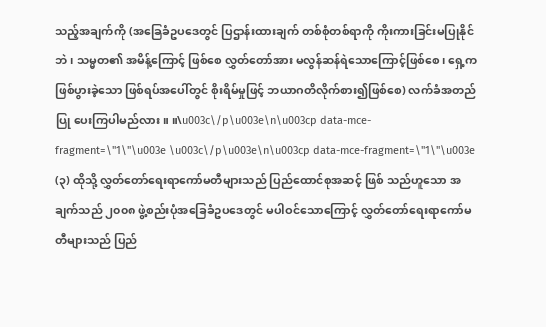သည့်အချက်ကို (အခြေခံဥပဒေတွင် ပြဌာန်းထားချက် တစ်စုံတစ်ရာကို ကိုးကားခြင်းမပြုနိုင်ဘဲ၊ သမ္မတ၏ အမိန့်ကြောင့် ဖြစ်စေ လွှတ်တော်အား မလွန်ဆန်ရဲသောကြောင့်ဖြစ်စေ၊ ရှေ့ကဖြစ်ပွားခဲ့သော ဖြစ်ရပ်အပေါ်တွင် စိုးရိမ်မှုဖြင့် ဘယာဂတိလိုက်စား၍ဖြစ်စေ) လက်ခံအတည်ပြု ပေးကြပါမည်လား။ ။\u003c\/p\u003e\n\u003cp data-mce-fragment=\"1\"\u003e \u003c\/p\u003e\n\u003cp data-mce-fragment=\"1\"\u003e          (၃) ထိုသို့ လွှတ်တော်ရေးရာကော်မတီများသည် ပြည်ထောင်စုအဆင့် ဖြစ် သည်ဟူသော အချက်သည် ၂၀၀၈ ဖွဲ့စည်းပုံအခြေခံဥပဒေတွင် မပါဝင်သောကြောင့် လွှတ်တော်ရေးရာကော်မတီများသည် ပြည်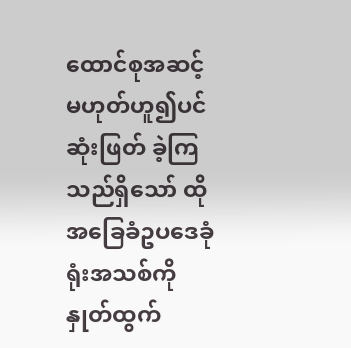ထောင်စုအဆင့်မဟုတ်ဟူ၍ပင် ဆုံးဖြတ် ခဲ့ကြသည်ရှိသော် ထိုအခြေခံဥပဒေခုံရုံးအသစ်ကို နှုတ်ထွက်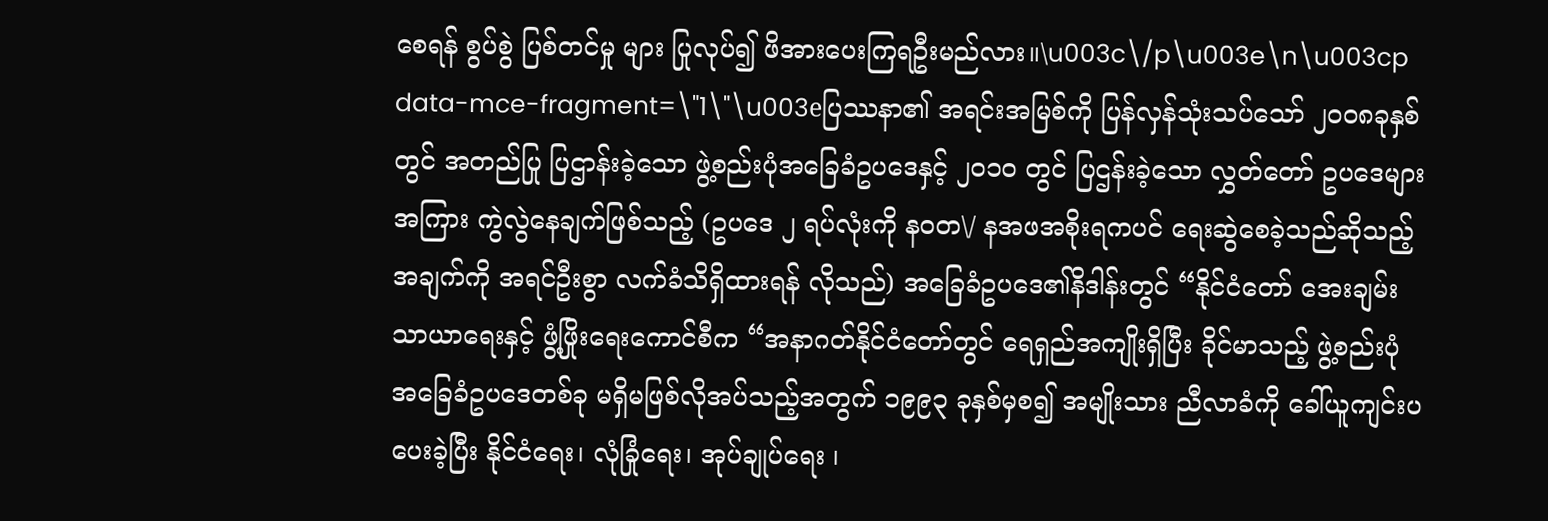စေရန် စွပ်စွဲ ပြစ်တင်မှု များ ပြုလုပ်၍ ဖိအားပေးကြရဦးမည်လား။\u003c\/p\u003e\n\u003cp data-mce-fragment=\"1\"\u003eပြဿနာ၏ အရင်းအမြစ်ကို ပြန်လှန်သုံးသပ်သော် ၂၀၀၈ခုနှစ်တွင် အတည်ပြု ပြဌာန်းခဲ့သော ဖွဲ့စည်းပုံအခြေခံဥပဒေနှင့် ၂၀၁၀ တွင် ပြဌန်းခဲ့သော လွှတ်တော် ဥပဒေများအကြား ကွဲလွဲနေချက်ဖြစ်သည့် (ဥပဒေ ၂ ရပ်လုံးကို နဝတ\/ နအဖအစိုးရကပင် ရေးဆွဲစေခဲ့သည်ဆိုသည့်အချက်ကို အရင်ဦးစွာ လက်ခံသိရှိထားရန် လိုသည်) အခြေခံဥပဒေ၏နိဒါန်းတွင် “နိုင်ငံတော် အေးချမ်းသာယာရေးနှင့် ဖွံ့ဖြိုးရေးကောင်စီက “အနာဂတ်နိုင်ငံတော်တွင် ရေရှည်အကျိုးရှိပြီး ခိုင်မာသည့် ဖွဲ့စည်းပုံ အခြေခံဥပဒေတစ်ခု မရှိမဖြစ်လိုအပ်သည့်အတွက် ၁၉၉၃ ခုနှစ်မှစ၍ အမျိုးသား ညီလာခံကို ခေါ်ယူကျင်းပပေးခဲ့ပြီး နိုင်ငံရေး၊ လုံခြုံရေး၊ အုပ်ချုပ်ရေး ၊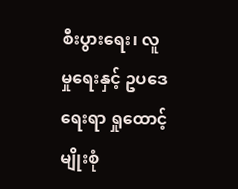စီးပွားရေး၊ လူမှုရေးနှင့် ဥပဒေရေးရာ ရှုထောင့်မျိုးစုံ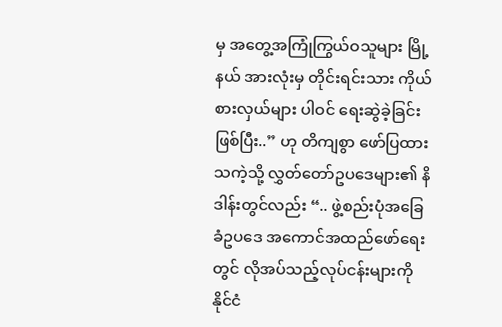မှ အတွေ့အကြုံကြွယ်ဝသူများ မြို့နယ် အားလုံးမှ တိုင်းရင်းသား ကိုယ်စားလှယ်များ ပါဝင် ရေးဆွဲခဲ့ခြင်းဖြစ်ပြီး..” ဟု တိကျစွာ ဖော်ပြထားသကဲ့သို့ လွှတ်တော်ဥပဒေများ၏ နိဒါန်းတွင်လည်း “.. ဖွဲ့စည်းပုံအခြေခံဥပဒေ အကောင်အထည်ဖော်ရေးတွင် လိုအပ်သည့်လုပ်ငန်းများကို နိုင်ငံ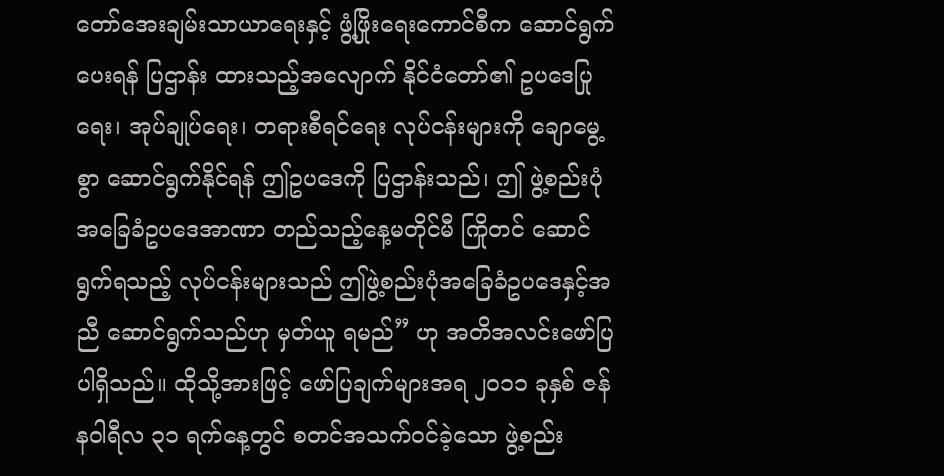တော်အေးချမ်းသာယာရေးနှင့် ဖွံ့ဖြိုးရေးကောင်စီက ဆောင်ရွက်ပေးရန် ပြဌာန်း ထားသည့်အလျောက် နိုင်ငံတော်၏ ဥပဒေပြုရေး၊ အုပ်ချုပ်ရေး၊ တရားစီရင်ရေး လုပ်ငန်းများကို ချောမွေ့စွာ ဆောင်ရွက်နိုင်ရန် ဤဥပဒေကို ပြဌာန်းသည်၊ ဤ ဖွဲ့စည်းပုံ အခြေခံဥပဒေအာဏာ တည်သည့်နေ့မတိုင်မီ ကြိုတင် ဆောင်ရွက်ရသည့် လုပ်ငန်းများသည် ဤဖွဲ့စည်းပုံအခြေခံဥပဒေနှင့်အညီ ဆောင်ရွက်သည်ဟု မှတ်ယူ ရမည်” ဟု အတိအလင်းဖော်ပြပါရှိသည်။ ထိုသို့အားဖြင့် ဖော်ပြချက်များအရ ၂၀၁၁ ခုနှစ် ဇန်နဝါရီလ ၃၁ ရက်နေ့တွင် စတင်အသက်ဝင်ခဲ့သော ဖွဲ့စည်း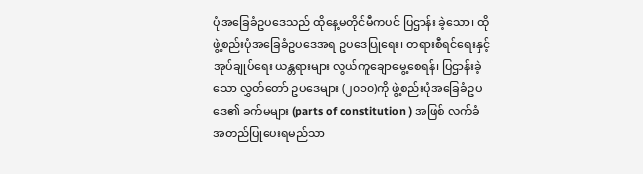ပုံအခြေခံဥပဒေသည် ထိုနေ့မတိုင်မီကပင် ပြဌာန်း ခဲ့သော၊ ထိုဖွဲ့စည်းပုံအခြေခံဥပဒေအရ ဥပဒေပြုရေး၊ တရားစီရင်ရေးနှင့် အုပ်ချုပ်ရေး ယန္တရားများ လွယ်ကူချောမွေ့စေရန်၊ ပြဌာန်းခဲ့သော လွှတ်တော် ဥပဒေများ (၂၀၁၀)ကို ဖွဲ့စည်းပုံအခြေခံဥပဒေ၏ ခက်မများ (parts of constitution ) အဖြစ် လက်ခံ အတည်ပြုပေးရမည်သာ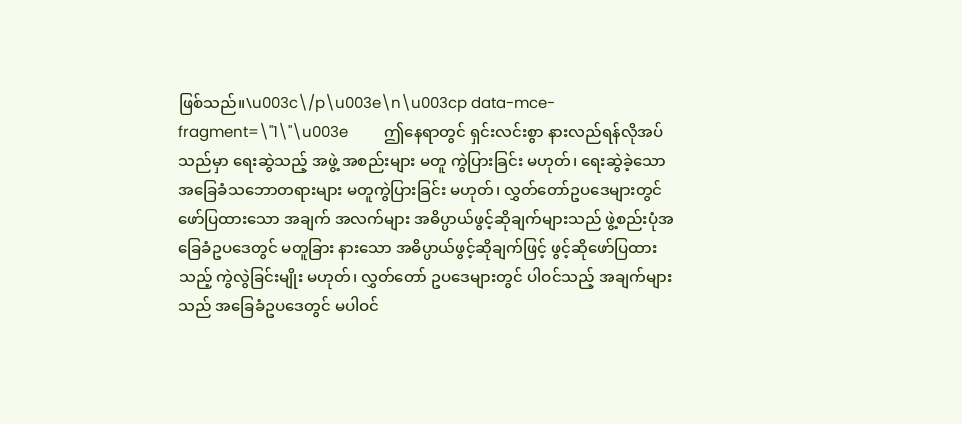ဖြစ်သည်။\u003c\/p\u003e\n\u003cp data-mce-fragment=\"1\"\u003e         ဤနေရာတွင် ရှင်းလင်းစွာ နားလည်ရန်လိုအပ်သည်မှာ ရေးဆွဲသည့် အဖွဲ့ အစည်းများ မတူ ကွဲပြားခြင်း မဟုတ်၊ ရေးဆွဲခဲ့သော အခြေခံသဘောတရားများ မတူကွဲပြားခြင်း မဟုတ်၊ လွှတ်တော်ဥပဒေများတွင် ဖော်ပြထားသော အချက် အလက်များ အဓိပ္ပာယ်ဖွင့်ဆိုချက်များသည် ဖွဲ့စည်းပုံအခြေခံဥပဒေတွင် မတူခြား နားသော အဓိပ္ပာယ်ဖွင့်ဆိုချက်ဖြင့် ဖွင့်ဆိုဖော်ပြထားသည့် ကွဲလွဲခြင်းမျိုး မဟုတ်၊ လွှတ်တော် ဥပဒေများတွင် ပါဝင်သည့် အချက်များသည် အခြေခံဥပဒေတွင် မပါဝင်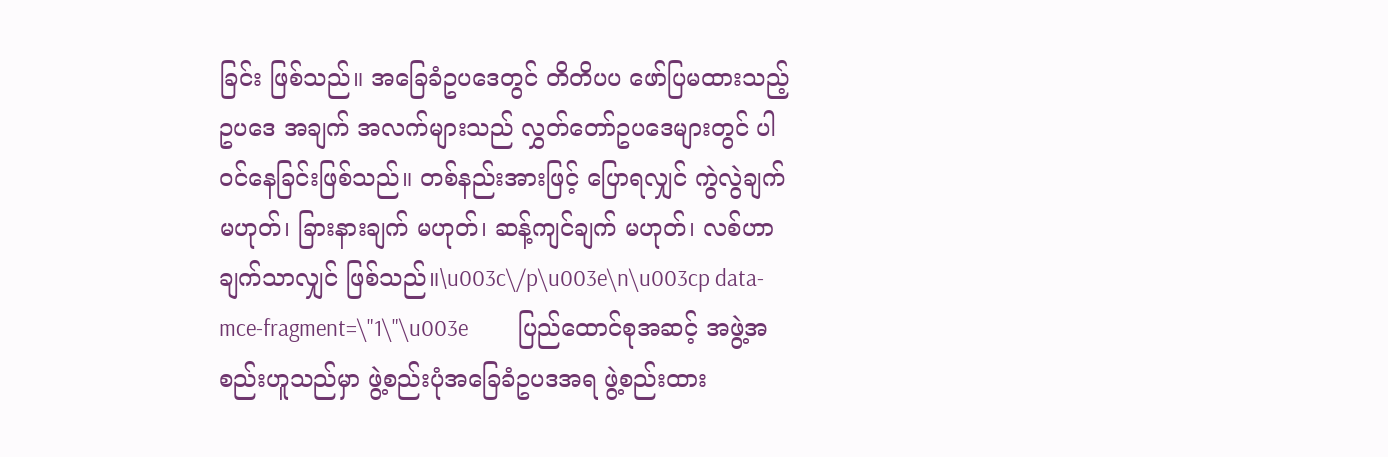ခြင်း ဖြစ်သည်။ အခြေခံဥပဒေတွင် တိတိပပ ဖော်ပြမထားသည့် ဥပဒေ အချက် အလက်များသည် လွှတ်တော်ဥပဒေများတွင် ပါဝင်နေခြင်းဖြစ်သည်။ တစ်နည်းအားဖြင့် ပြောရလျှင် ကွဲလွဲချက်မဟုတ်၊ ခြားနားချက် မဟုတ်၊ ဆန့်ကျင်ချက် မဟုတ်၊ လစ်ဟာချက်သာလျှင် ဖြစ်သည်။\u003c\/p\u003e\n\u003cp data-mce-fragment=\"1\"\u003e          ပြည်ထောင်စုအဆင့် အဖွဲ့အစည်းဟူသည်မှာ ဖွဲ့စည်းပုံအခြေခံဥပဒအရ ဖွဲ့စည်းထား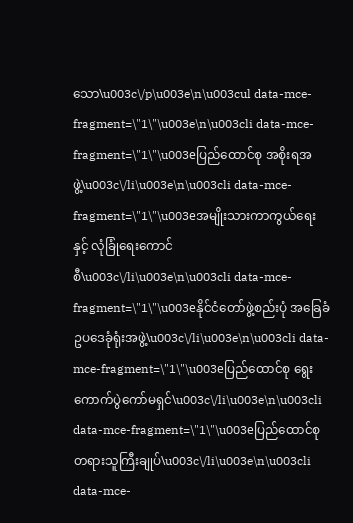သော\u003c\/p\u003e\n\u003cul data-mce-fragment=\"1\"\u003e\n\u003cli data-mce-fragment=\"1\"\u003eပြည်ထောင်စု အစိုးရအဖွဲ့\u003c\/li\u003e\n\u003cli data-mce-fragment=\"1\"\u003eအမျိုးသားကာကွယ်ရေး နှင့် လုံခြုံရေးကောင်စီ\u003c\/li\u003e\n\u003cli data-mce-fragment=\"1\"\u003eနိုင်ငံတော်ဖွဲ့စည်းပုံ အခြေခံဥပဒေခုံရုံးအဖွဲ့\u003c\/li\u003e\n\u003cli data-mce-fragment=\"1\"\u003eပြည်ထောင်စု ရွေးကောက်ပွဲကော်မရှင်\u003c\/li\u003e\n\u003cli data-mce-fragment=\"1\"\u003eပြည်ထောင်စု တရားသူကြီးချုပ်\u003c\/li\u003e\n\u003cli data-mce-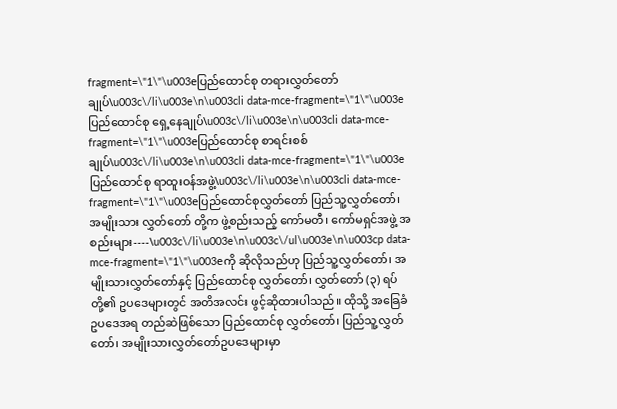fragment=\"1\"\u003eပြည်ထောင်စု တရားလွှတ်တော်ချုပ်\u003c\/li\u003e\n\u003cli data-mce-fragment=\"1\"\u003eပြည်ထောင်စု ရှေ့နေချုပ်\u003c\/li\u003e\n\u003cli data-mce-fragment=\"1\"\u003eပြည်ထောင်စု စာရင်းစစ်ချုပ်\u003c\/li\u003e\n\u003cli data-mce-fragment=\"1\"\u003eပြည်ထောင်စု ရာထူးဝန်အဖွဲ့\u003c\/li\u003e\n\u003cli data-mce-fragment=\"1\"\u003eပြည်ထောင်စုလွှတ်တော် ပြည်သူ့လွှတ်တော်၊ အမျိုးသား လွှတ်တော် တို့က ဖွဲ့စည်းသည့် ကော်မတီ၊ ကော်မရှင်အဖွဲ့ အစည်းများ----\u003c\/li\u003e\n\u003c\/ul\u003e\n\u003cp data-mce-fragment=\"1\"\u003eကို ဆိုလိုသည်ဟု ပြည်သူ့လွှတ်တော်၊ အမျိုးသားလွှတ်တော်နှင့် ပြည်ထောင်စု လွှတ်တော်၊ လွှတ်တော် (၃) ရပ် တို့၏ ဥပဒေများတွင် အတိအလင်း ဖွင့်ဆိုထားပါသည်။ ထိုသို့ အခြေခံဥပဒေအရ တည်ဆဲဖြစ်သော ပြည်ထောင်စု လွှတ်တော်၊ ပြည်သူ့လွှတ်တော်၊ အမျိုးသားလွှတ်တော်ဥပဒေများမှာ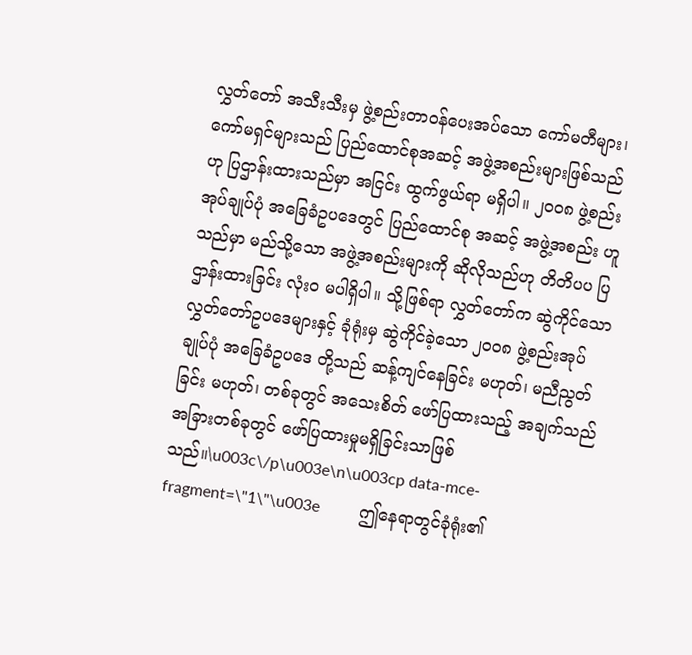လွှတ်တော် အသီးသီးမှ ဖွဲ့စည်းတာဝန်ပေးအပ်သော ကော်မတီများ၊ ကော်မရှင်များသည် ပြည်ထောင်စုအဆင့် အဖွဲ့အစည်းများဖြစ်သည်ဟု ပြဌာန်းထားသည်မှာ အငြင်း ထွက်ဖွယ်ရာ မရှိပါ။ ၂၀၀၈ ဖွဲ့စည်းအုပ်ချုပ်ပုံ အခြေခံဥပဒေတွင် ပြည်ထောင်စု အဆင့် အဖွဲ့အစည်း ဟူသည်မှာ မည်သို့သော အဖွဲ့အစည်းများကို ဆိုလိုသည်ဟု တိတိပပ ပြဌာန်းထားခြင်း လုံးဝ မပါရှိပါ။ သို့ဖြစ်ရာ လွှတ်တော်က ဆွဲကိုင်သော လွှတ်တော်ဥပဒေများနှင့် ခုံရုံးမှ ဆွဲကိုင်ခဲ့သော ၂၀၀၈ ဖွဲ့စည်းအုပ်ချုပ်ပုံ အခြေခံဥပဒေ တို့သည် ဆန့်ကျင်နေခြင်း မဟုတ်၊ မညီညွတ်ခြင်း မဟုတ်၊ တစ်ခုတွင် အသေးစိတ် ဖော်ပြထားသည့် အချက်သည် အခြားတစ်ခုတွင် ဖော်ပြထားမှုမရှိခြင်းသာဖြစ်သည်။\u003c\/p\u003e\n\u003cp data-mce-fragment=\"1\"\u003e          ဤနေရာတွင်ခုံရုံး၏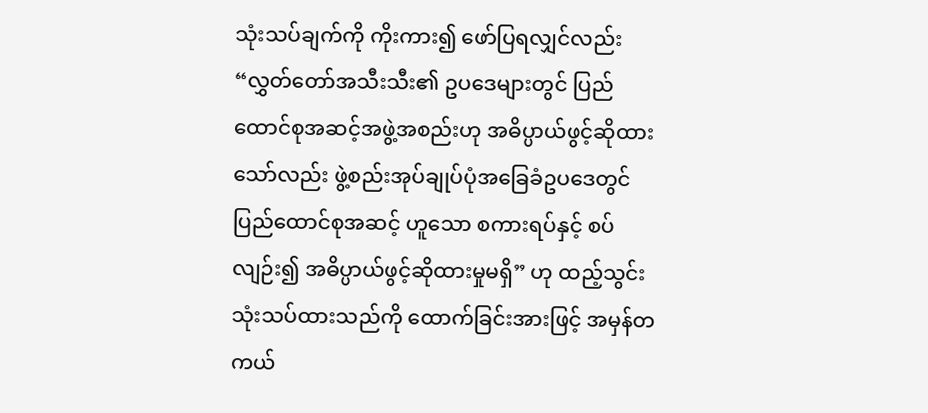သုံးသပ်ချက်ကို ကိုးကား၍ ဖော်ပြရလျှင်လည်း “လွှတ်တော်အသီးသီး၏ ဥပဒေများတွင် ပြည်ထောင်စုအဆင့်အဖွဲ့အစည်းဟု အဓိပ္ပာယ်ဖွင့်ဆိုထားသော်လည်း ဖွဲ့စည်းအုပ်ချုပ်ပုံအခြေခံဥပဒေတွင် ပြည်ထောင်စုအဆင့် ဟူသော စကားရပ်နှင့် စပ်လျဉ်း၍ အဓိပ္ပာယ်ဖွင့်ဆိုထားမှုမရှိ” ဟု ထည့်သွင်း သုံးသပ်ထားသည်ကို ထောက်ခြင်းအားဖြင့် အမှန်တကယ်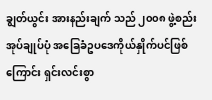ချွတ်ယွင်း အားနည်းချက် သည် ၂၀၀၈ ဖွဲ့စည်းအုပ်ချုပ်ပုံ အခြေခံဥပဒေကိုယ်နှိုက်ပင်ဖြစ်ကြောင်း ရှင်းလင်းစွာ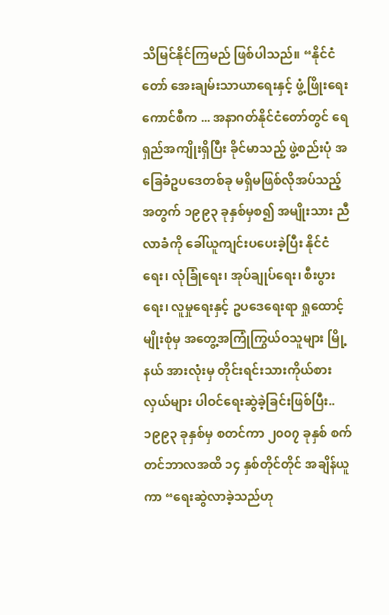သိမြင်နိုင်ကြမည် ဖြစ်ပါသည်။ “နိုင်ငံတော် အေးချမ်းသာယာရေးနှင့် ဖွံ့ဖြိုးရေးကောင်စီက ... အနာဂတ်နိုင်ငံတော်တွင် ရေရှည်အကျိုးရှိပြီး ခိုင်မာသည့် ဖွဲ့စည်းပုံ အခြေခံဥပဒေတစ်ခု မရှိမဖြစ်လိုအပ်သည့်အတွက် ၁၉၉၃ ခုနှစ်မှစ၍ အမျိုးသား ညီလာခံကို ခေါ်ယူကျင်းပပေးခဲ့ပြီး နိုင်ငံရေး၊ လုံခြုံရေး၊ အုပ်ချုပ်ရေး၊ စီးပွားရေး၊ လူမှုရေးနှင့် ဥပဒေရေးရာ ရှုထောင့်မျိုးစုံမှ အတွေ့အကြုံကြွယ်ဝသူများ မြို့နယ် အားလုံးမှ တိုင်းရင်းသားကိုယ်စားလှယ်များ ပါဝင်ရေးဆွဲခဲ့ခြင်းဖြစ်ပြီး.. ၁၉၉၃ ခုနှစ်မှ စတင်ကာ ၂၀၀၇ ခုနှစ် စက်တင်ဘာလအထိ ၁၄ နှစ်တိုင်တိုင် အချိန်ယူကာ “ရေးဆွဲလာခဲ့သည်ဟု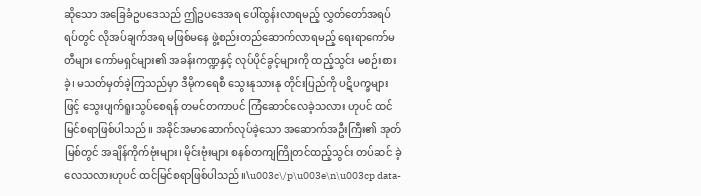ဆိုသော အခြေခံဥပဒေသည် ဤဥပဒေအရ ပေါ်ထွန်းလာရမည့် လွှတ်တော်အရပ်ရပ်တွင် လိုအပ်ချက်အရ မဖြစ်မနေ ဖွဲ့စည်းတည်ဆောက်လာရမည့် ရေးရာကော်မတီများ ကော်မရှင်များ၏ အခန်းကဏ္ဍနှင့် လုပ်ပိုင်ခွင့်များကို ထည့်သွင်း မစဉ်းစားခဲ့၊ မသတ်မှတ်ခဲ့ကြသည်မှာ ဒီမိုကရေစီ သွေးနုသားနု တိုင်းပြည်ကို ပဋိပက္ခများဖြင့် သွေးပျက်ရူးသွပ်စေရန် တမင်တကာပင် ကြံဆောင်လေခဲ့သလား ဟုပင် ထင်မြင်စရာဖြစ်ပါသည်။ အခိုင်အမာဆောက်လုပ်ခဲ့သော အဆောက်အဦးကြီး၏ အုတ်မြစ်တွင် အချိန်ကိုက်ဗုံးများ၊ မိုင်းဗုံးများ စနစ်တကျကြိုတင်ထည့်သွင်း တပ်ဆင် ခဲ့လေသလားဟုပင် ထင်မြင်စရာဖြစ်ပါသည်။\u003c\/p\u003e\n\u003cp data-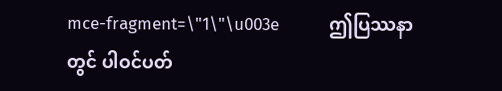mce-fragment=\"1\"\u003e          ဤပြဿနာတွင် ပါဝင်ပတ်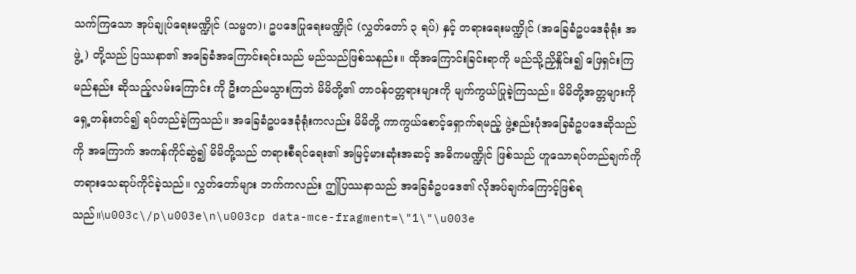သက်ကြသော အုပ်ချုပ်ရေးမဏ္ဍိုင် (သမ္မတ)၊ ဥပဒေပြုရေးမဏ္ဍိုင် (လွှတ်တော် ၃ ရပ်) နှင့် တရားရေးမဏ္ဍိုင် (အခြေခံဥပဒေခုံရုံး အဖွဲ့) တို့သည် ပြဿနာ၏ အခြေခံအကြောင်းရင်းသည် မည်သည်ဖြစ်သနည်း။ ထိုအကြောင်းခြင်းရာကို မည်သို့ညှိနှိုင်း၍ ဖြေရှင်းကြမည်နည်း ဆိုသည့်လမ်းကြောင်း ကို ဦးတည်မသွားကြဘဲ မိမိတို့၏ တာဝန်ဝတ္တရားများကို မျက်ကွယ်ပြုခဲ့ကြသည်။ မိမိတို့အတ္တများကို ရှေ့တန်းတင်၍ ရပ်တည်ခဲ့ကြသည်။ အခြေခံဥပဒေခုံရုံးကလည်း မိမိတို့ ကာကွယ်စောင့်ရှောက်ရမည့် ဖွဲ့စည်းပုံအခြေခံဥပဒေဆိုသည်ကို အကြောက် အကန်ကိုင်ဆွဲ၍ မိမိတို့သည် တရားစီရင်ရေး၏ အမြင့်မားဆုံးအဆင့် အဓိကမဏ္ဍိုင် ဖြစ်သည် ဟူသောရပ်တည်ချက်ကို တရားသေဆုပ်ကိုင်ခဲ့သည်။ လွှတ်တော်များ ဘက်ကလည်း ဤပြဿနာသည် အခြေခံဥပဒေ၏ လိုအပ်ချက်ကြောင့်ဖြစ်ရသည်။\u003c\/p\u003e\n\u003cp data-mce-fragment=\"1\"\u003e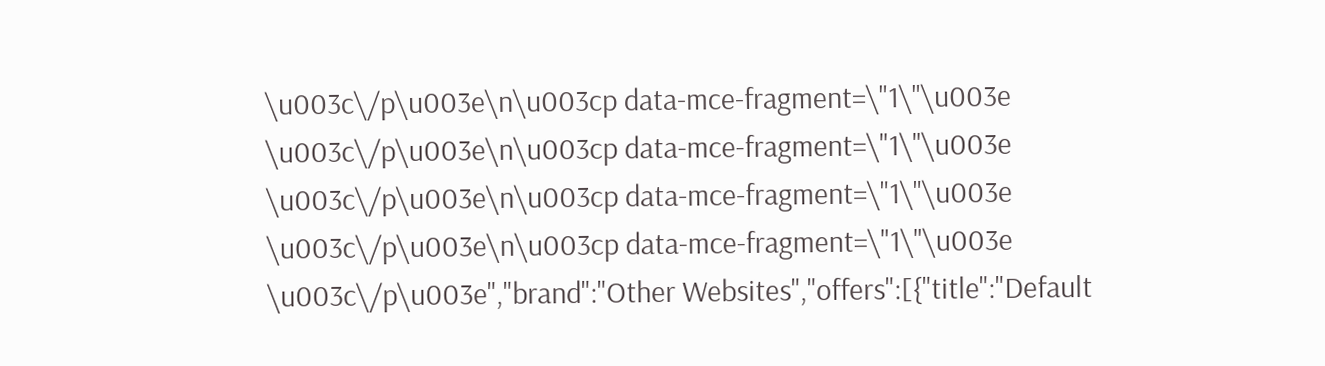\u003c\/p\u003e\n\u003cp data-mce-fragment=\"1\"\u003e \u003c\/p\u003e\n\u003cp data-mce-fragment=\"1\"\u003e \u003c\/p\u003e\n\u003cp data-mce-fragment=\"1\"\u003e \u003c\/p\u003e\n\u003cp data-mce-fragment=\"1\"\u003e \u003c\/p\u003e","brand":"Other Websites","offers":[{"title":"Default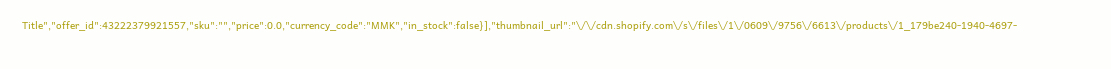Title","offer_id":43222379921557,"sku":"","price":0.0,"currency_code":"MMK","in_stock":false}],"thumbnail_url":"\/\/cdn.shopify.com\/s\/files\/1\/0609\/9756\/6613\/products\/1_179be240-1940-4697-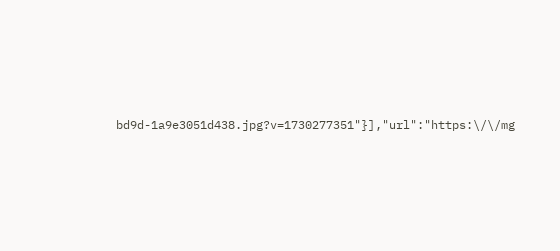bd9d-1a9e3051d438.jpg?v=1730277351"}],"url":"https:\/\/mg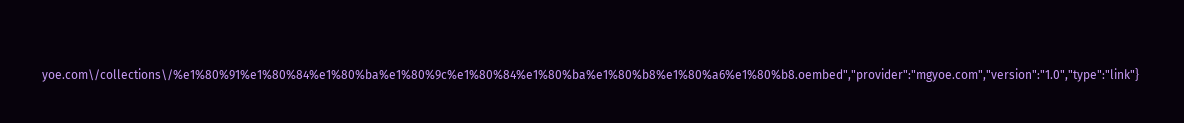yoe.com\/collections\/%e1%80%91%e1%80%84%e1%80%ba%e1%80%9c%e1%80%84%e1%80%ba%e1%80%b8%e1%80%a6%e1%80%b8.oembed","provider":"mgyoe.com","version":"1.0","type":"link"}